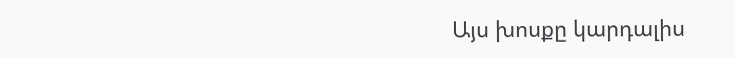Այս խոսքը կարդալիս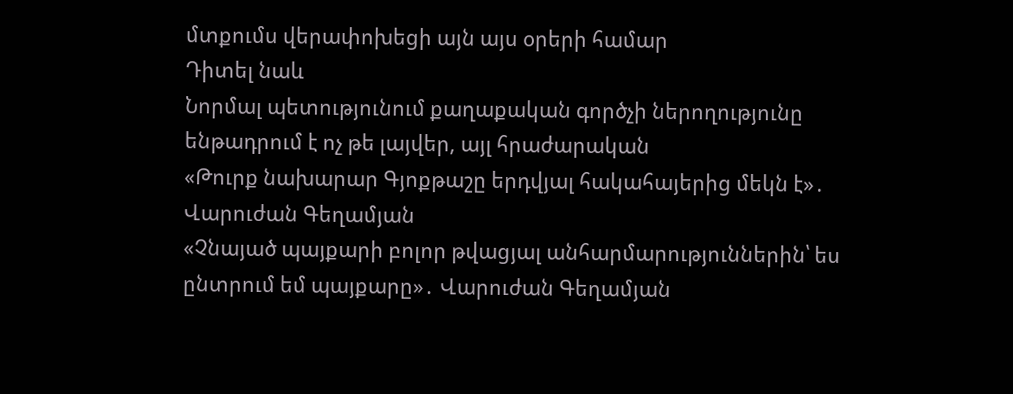մտքումս վերափոխեցի այն այս օրերի համար
Դիտել նաև
Նորմալ պետությունում քաղաքական գործչի ներողությունը ենթադրում է ոչ թե լայվեր, այլ հրաժարական
«Թուրք նախարար Գյոքթաշը երդվյալ հակահայերից մեկն է»․ Վարուժան Գեղամյան
«Չնայած պայքարի բոլոր թվացյալ անհարմարություններին՝ ես ընտրում եմ պայքարը»․ Վարուժան Գեղամյան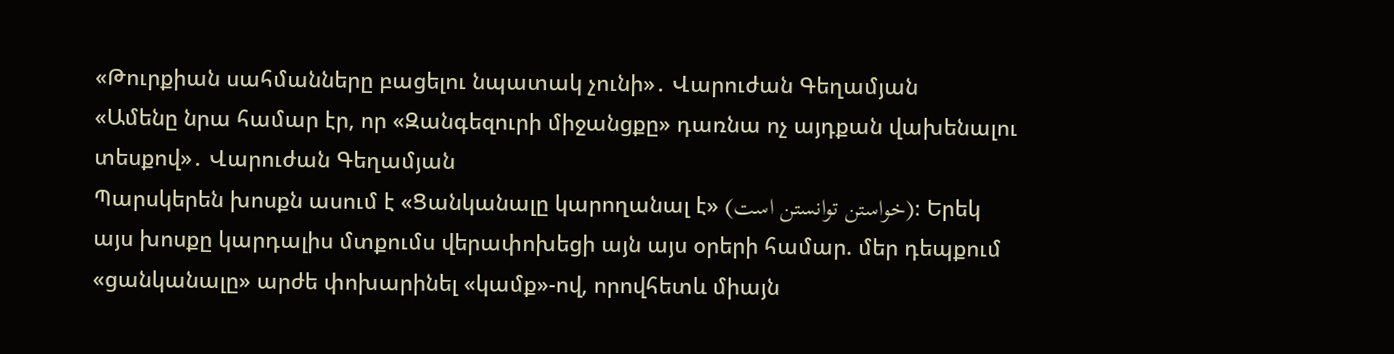«Թուրքիան սահմանները բացելու նպատակ չունի»․ Վարուժան Գեղամյան
«Ամենը նրա համար էր, որ «Զանգեզուրի միջանցքը» դառնա ոչ այդքան վախենալու տեսքով»․ Վարուժան Գեղամյան
Պարսկերեն խոսքն ասում է «Ցանկանալը կարողանալ է» (خواستن توانستن است)։ Երեկ այս խոսքը կարդալիս մտքումս վերափոխեցի այն այս օրերի համար. մեր դեպքում «ցանկանալը» արժե փոխարինել «կամք»-ով, որովհետև միայն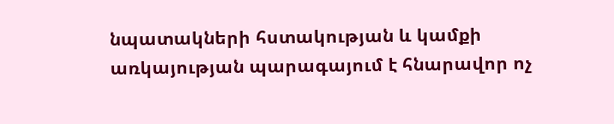նպատակների հստակության և կամքի առկայության պարագայում է հնարավոր ոչ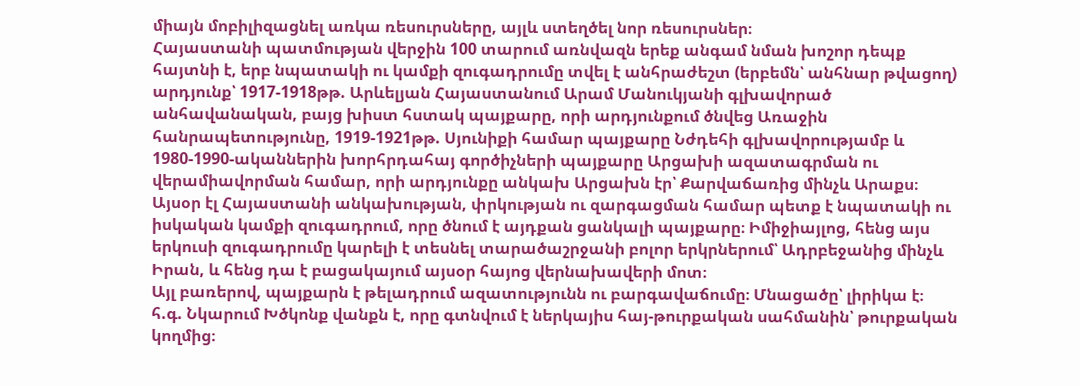միայն մոբիլիզացնել առկա ռեսուրսները, այլև ստեղծել նոր ռեսուրսներ։
Հայաստանի պատմության վերջին 100 տարում առնվազն երեք անգամ նման խոշոր դեպք հայտնի է, երբ նպատակի ու կամքի զուգադրումը տվել է անհրաժեշտ (երբեմն՝ անհնար թվացող) արդյունք՝ 1917-1918թթ. Արևելյան Հայաստանում Արամ Մանուկյանի գլխավորած անհավանական, բայց խիստ հստակ պայքարը, որի արդյունքում ծնվեց Առաջին հանրապետությունը, 1919-1921թթ. Սյունիքի համար պայքարը Նժդեհի գլխավորությամբ և 1980-1990-ականներին խորհրդահայ գործիչների պայքարը Արցախի ազատագրման ու վերամիավորման համար, որի արդյունքը անկախ Արցախն էր՝ Քարվաճառից մինչև Արաքս։
Այսօր էլ Հայաստանի անկախության, փրկության ու զարգացման համար պետք է նպատակի ու իսկական կամքի զուգադրում, որը ծնում է այդքան ցանկալի պայքարը։ Իմիջիայլոց, հենց այս երկուսի զուգադրումը կարելի է տեսնել տարածաշրջանի բոլոր երկրներում՝ Ադրբեջանից մինչև Իրան, և հենց դա է բացակայում այսօր հայոց վերնախավերի մոտ։
Այլ բառերով, պայքարն է թելադրում ազատությունն ու բարգավաճումը։ Մնացածը՝ լիրիկա է։
հ.գ. Նկարում Խծկոնք վանքն է, որը գտնվում է ներկայիս հայ-թուրքական սահմանին՝ թուրքական կողմից։